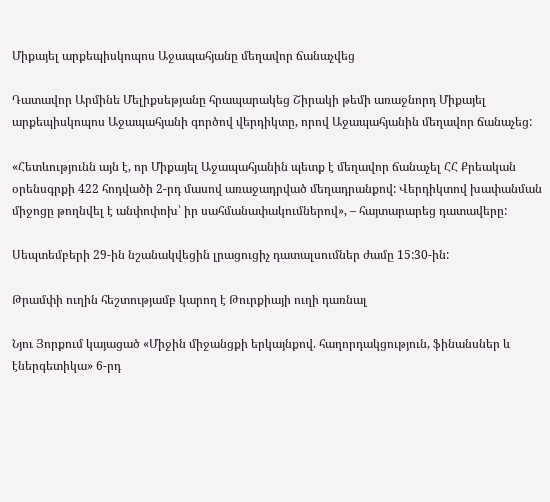Միքայել արքեպիսկոպոս Աջապահյանը մեղավոր ճանաչվեց

Դատավոր Արմինե Մելիքսեթյանը հրապարակեց Շիրակի թեմի առաջնորդ Միքայել արքեպիսկոպոս Աջապահյանի գործով վերդիկտը, որով Աջապահյանին մեղավոր ճանաչեց:

«Հետևությունն այն է, որ Միքայել Աջապահյանին պետք է մեղավոր ճանաչել ՀՀ Քրեական օրենսգրքի 422 հոդվածի 2-րդ մասով առաջադրված մեղադրանքով: Վերդիկտով խափանման միջոցը թողնվել է անփոփոխ՝ իր սահմանափակումներով», – հայտարարեց դատավերը:

Սեպտեմբերի 29-ին նշանակվեցին լրացուցիչ դատալսումներ ժամը 15:30-ին:

Թրամփի ուղին հեշտությամբ կարող է Թուրքիայի ուղի դառնալ

Նյու Յորքում կայացած «Միջին միջանցքի երկայնքով. հաղորդակցություն, ֆինանսներ և էներգետիկա» 6-րդ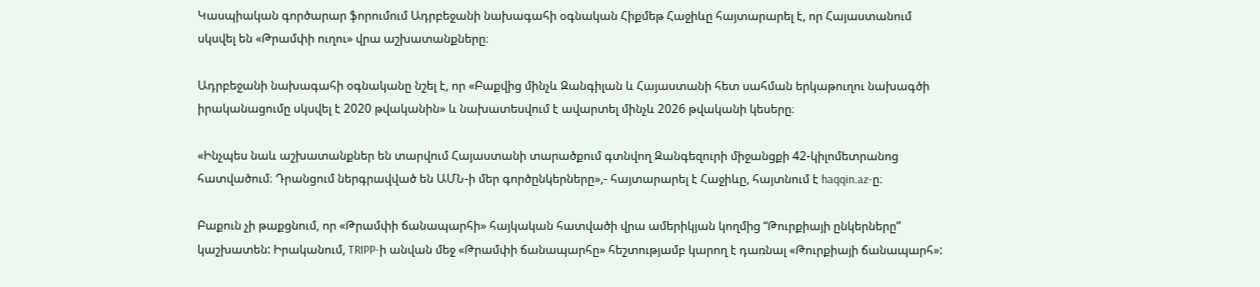Կասպիական գործարար ֆորումում Ադրբեջանի նախագահի օգնական Հիքմեթ Հաջիևը հայտարարել է, որ Հայաստանում սկսվել են «Թրամփի ուղու» վրա աշխատանքները։

Ադրբեջանի նախագահի օգնականը նշել է, որ «Բաքվից մինչև Զանգիլան և Հայաստանի հետ սահման երկաթուղու նախագծի իրականացումը սկսվել է 2020 թվականին» և նախատեսվում է ավարտել մինչև 2026 թվականի կեսերը։

«Ինչպես նաև աշխատանքներ են տարվում Հայաստանի տարածքում գտնվող Զանգեզուրի միջանցքի 42-կիլոմետրանոց հատվածում։ Դրանցում ներգրավված են ԱՄՆ-ի մեր գործընկերները»,- հայտարարել է Հաջիևը, հայտնում է haqqin.az-ը։

Բաքուն չի թաքցնում, որ «Թրամփի ճանապարհի» հայկական հատվածի վրա ամերիկյան կողմից “Թուրքիայի ընկերները” կաշխատեն: Իրականում, TRIPP-ի անվան մեջ «Թրամփի ճանապարհը» հեշտությամբ կարող է դառնալ «Թուրքիայի ճանապարհ»: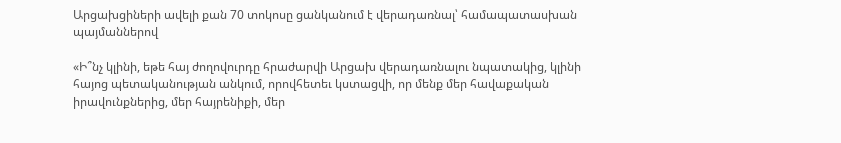Արցախցիների ավելի քան 70 տոկոսը ցանկանում է վերադառնալ՝ համապատասխան պայմաններով

«Ի՞նչ կլինի, եթե հայ ժողովուրդը հրաժարվի Արցախ վերադառնալու նպատակից, կլինի հայոց պետականության անկում, որովհետեւ կստացվի, որ մենք մեր հավաքական իրավունքներից, մեր հայրենիքի, մեր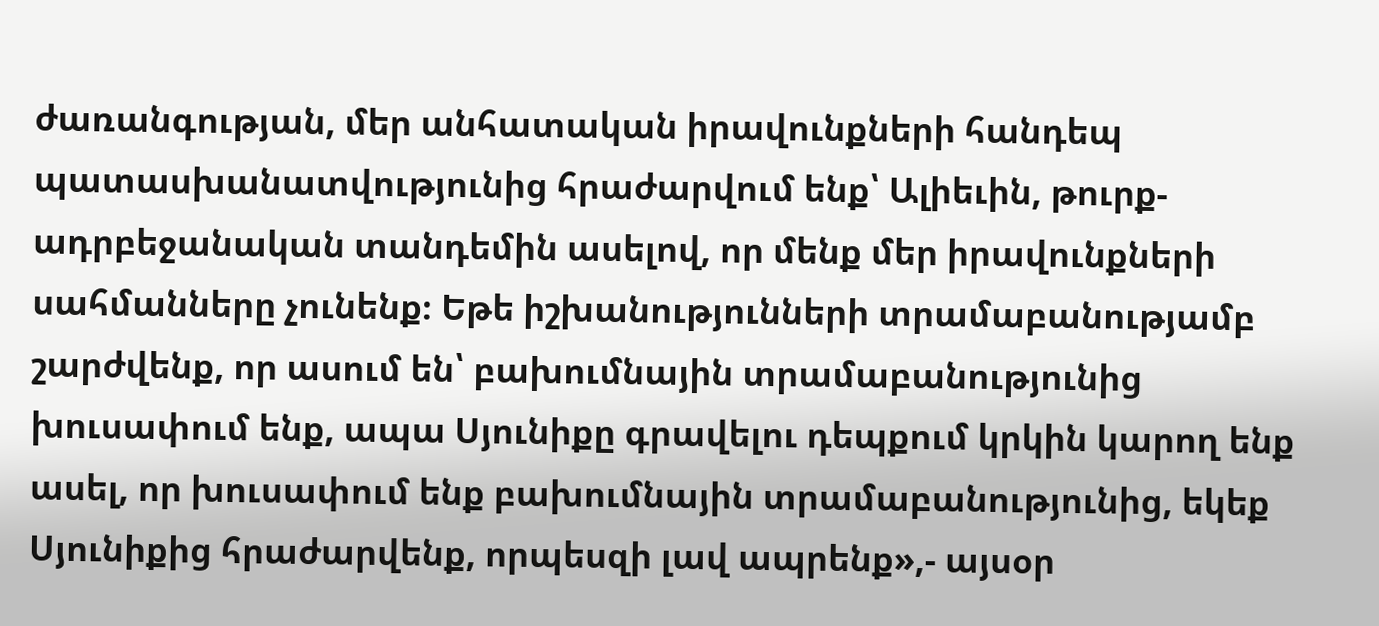ժառանգության, մեր անհատական իրավունքների հանդեպ պատասխանատվությունից հրաժարվում ենք՝ Ալիեւին, թուրք-ադրբեջանական տանդեմին ասելով, որ մենք մեր իրավունքների սահմանները չունենք։ Եթե իշխանությունների տրամաբանությամբ շարժվենք, որ ասում են՝ բախումնային տրամաբանությունից խուսափում ենք, ապա Սյունիքը գրավելու դեպքում կրկին կարող ենք ասել, որ խուսափում ենք բախումնային տրամաբանությունից, եկեք Սյունիքից հրաժարվենք, որպեսզի լավ ապրենք»,- այսօր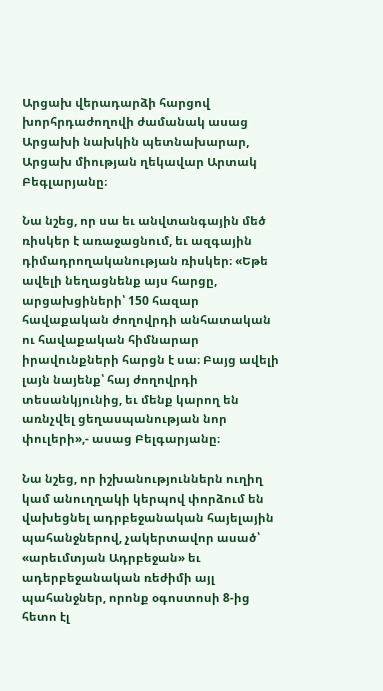Արցախ վերադարձի հարցով խորհրդաժողովի ժամանակ ասաց Արցախի նախկին պետնախարար, Արցախ միության ղեկավար Արտակ Բեգլարյանը։

Նա նշեց, որ սա եւ անվտանգային մեծ ռիսկեր է առաջացնում, եւ ազգային դիմադրողականության ռիսկեր։ «Եթե ավելի նեղացնենք այս հարցը, արցախցիների՝ 150 հազար հավաքական ժողովրդի անհատական ու հավաքական հիմնարար իրավունքների հարցն է սա։ Բայց ավելի լայն նայենք՝ հայ ժողովրդի տեսանկյունից, եւ մենք կարող են առնչվել ցեղասպանության նոր փուլերի»,- ասաց Բելգարյանը։

Նա նշեց, որ իշխանություններն ուղիղ կամ անուղղակի կերպով փորձում են վախեցնել ադրբեջանական հայելային պահանջներով, չակերտավոր ասած՝ «արեւմտյան Ադրբեջան» եւ ադերբեջանական ռեժիմի այլ պահանջներ, որոնք օգոստոսի 8-ից հետո էլ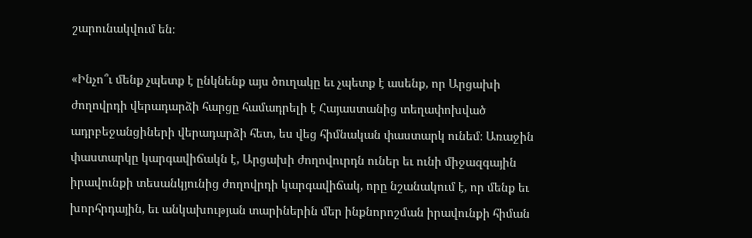շարունակվում են։

«Ինչո՞ւ մենք չպետք է ընկնենք այս ծուղակը եւ չպետք է ասենք, որ Արցախի ժողովրդի վերադարձի հարցը համադրելի է Հայաստանից տեղափոխված ադրբեջանցիների վերադարձի հետ, ես վեց հիմնական փաստարկ ունեմ։ Առաջին փաստարկը կարգավիճակն է, Արցախի ժողովուրդն ուներ եւ ունի միջազգային իրավունքի տեսանկյունից ժողովրդի կարգավիճակ, որը նշանակում է, որ մենք եւ խորհրդային, եւ անկախության տարիներին մեր ինքնորոշման իրավունքի հիման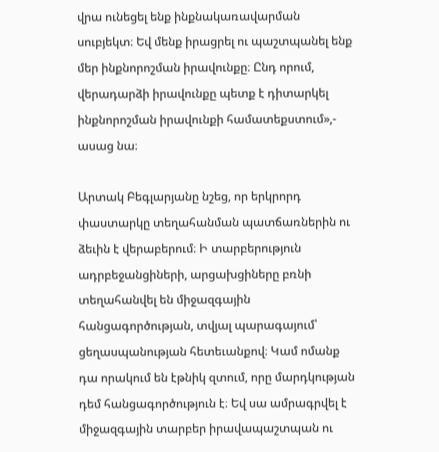վրա ունեցել ենք ինքնակառավարման սուբյեկտ։ Եվ մենք իրացրել ու պաշտպանել ենք մեր ինքնորոշման իրավունքը։ Ընդ որում, վերադարձի իրավունքը պետք է դիտարկել ինքնորոշման իրավունքի համատեքստում»,- ասաց նա։

Արտակ Բեգլարյանը նշեց, որ երկրորդ փաստարկը տեղահանման պատճառներին ու ձեւին է վերաբերում։ Ի տարբերություն ադրբեջանցիների, արցախցիները բռնի տեղահանվել են միջազգային հանցագործության, տվյալ պարագայում՝ ցեղասպանության հետեւանքով։ Կամ ոմանք դա որակում են էթնիկ զտում, որը մարդկության դեմ հանցագործություն է։ Եվ սա ամրագրվել է միջազգային տարբեր իրավապաշտպան ու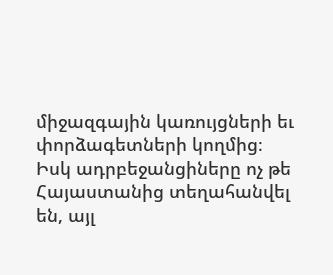միջազգային կառույցների եւ փորձագետների կողմից։ Իսկ ադրբեջանցիները ոչ թե Հայաստանից տեղահանվել են, այլ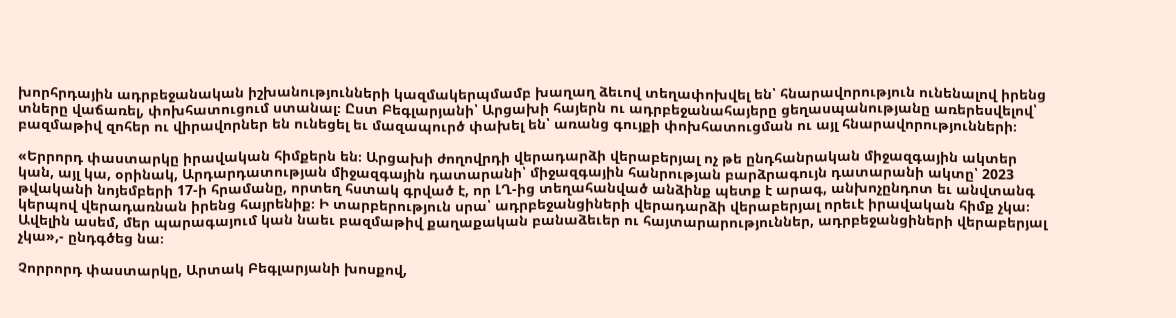խորհրդային ադրբեջանական իշխանությունների կազմակերպմամբ խաղաղ ձեւով տեղափոխվել են՝ հնարավորություն ունենալով իրենց տները վաճառել, փոխհատուցում ստանալ։ Ըստ Բեգլարյանի՝ Արցախի հայերն ու ադրբեջանահայերը ցեղասպանությանը առերեսվելով՝ բազմաթիվ զոհեր ու վիրավորներ են ունեցել եւ մազապուրծ փախել են՝ առանց գույքի փոխհատուցման ու այլ հնարավորությունների։

«Երրորդ փաստարկը իրավական հիմքերն են։ Արցախի ժողովրդի վերադարձի վերաբերյալ ոչ թե ընդհանրական միջազգային ակտեր կան, այլ կա, օրինակ, Արդարդատության միջազգային դատարանի՝ միջազգային հանրության բարձրագույն դատարանի ակտը՝ 2023 թվականի նոյեմբերի 17-ի հրամանը, որտեղ հստակ գրված է, որ ԼՂ-ից տեղահանված անձինք պետք է արագ, անխոչընդոտ եւ անվտանգ կերպով վերադառնան իրենց հայրենիք։ Ի տարբերություն սրա՝ ադրբեջանցիների վերադարձի վերաբերյալ որեւէ իրավական հիմք չկա։ Ավելին ասեմ, մեր պարագայում կան նաեւ բազմաթիվ քաղաքական բանաձեւեր ու հայտարարություններ, ադրբեջանցիների վերաբերյալ չկա»,- ընդգծեց նա։

Չորրորդ փաստարկը, Արտակ Բեգլարյանի խոսքով,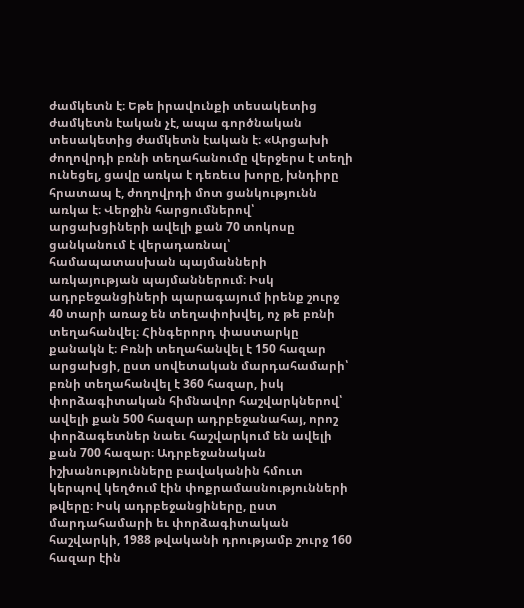ժամկետն է։ Եթե իրավունքի տեսակետից ժամկետն էական չէ, ապա գործնական տեսակետից ժամկետն էական է։ «Արցախի ժողովրդի բռնի տեղահանումը վերջերս է տեղի ունեցել, ցավը առկա է դեռեւս խորը, խնդիրը հրատապ է, ժողովրդի մոտ ցանկությունն առկա է։ Վերջին հարցումներով՝ արցախցիների ավելի քան 70 տոկոսը ցանկանում է վերադառնալ՝ համապատասխան պայմանների առկայության պայմաններում։ Իսկ ադրբեջանցիների պարագայում իրենք շուրջ 40 տարի առաջ են տեղափոխվել, ոչ թե բռնի տեղահանվել։ Հինգերորդ փաստարկը քանակն է։ Բռնի տեղահանվել է 150 հազար արցախցի, ըստ սովետական մարդահամարի՝ բռնի տեղահանվել է 360 հազար, իսկ փորձագիտական հիմնավոր հաշվարկներով՝ ավելի քան 500 հազար ադրբեջանահայ, որոշ փորձագետներ նաեւ հաշվարկում են ավելի քան 700 հազար։ Ադրբեջանական իշխանությունները բավականին հմուտ կերպով կեղծում էին փոքրամասնությունների թվերը։ Իսկ ադրբեջանցիները, ըստ մարդահամարի եւ փորձագիտական հաշվարկի, 1988 թվականի դրությամբ շուրջ 160 հազար էին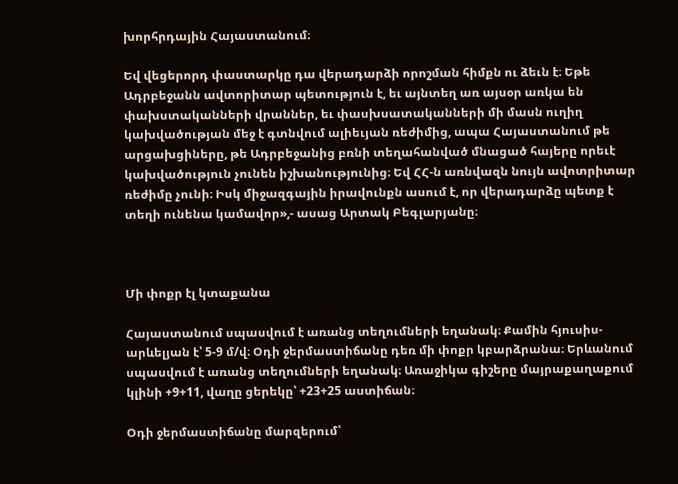խորհրդային Հայաստանում։

Եվ վեցերորդ փաստարկը դա վերադարձի որոշման հիմքն ու ձեւն է։ Եթե Ադրբեջանն ավտորիտար պետություն է, եւ այնտեղ առ այսօր առկա են փախստականների վրաններ, եւ փասխսատականների մի մասն ուղիղ կախվածության մեջ է գտնվում ալիեւյան ռեժիմից, ապա Հայաստանում թե արցախցիները, թե Ադրբեջանից բռնի տեղահանված մնացած հայերը որեւէ կախվածություն չունեն իշխանությունից։ Եվ ՀՀ-ն առնվազն նույն ավոտրիտար ռեժիմը չունի։ Իսկ միջազգային իրավունքն ասում է, որ վերադարձը պետք է տեղի ունենա կամավոր»,- ասաց Արտակ Բեգլարյանը։



Մի փոքր էլ կտաքանա

Հայաստանում սպասվում է առանց տեղումների եղանակ։ Քամին հյուսիս-արևելյան է՝ 5-9 մ/վ։ Օդի ջերմաստիճանը դեռ մի փոքր կբարձրանա։ Երևանում սպասվում է առանց տեղումների եղանակ։ Առաջիկա գիշերը մայրաքաղաքում կլինի +9+11, վաղը ցերեկը՝ +23+25 աստիճան։

Օդի ջերմաստիճանը մարզերում՝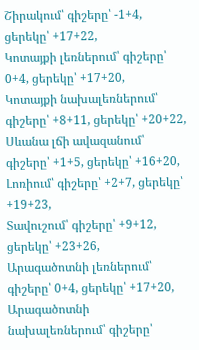Շիրակում՝ գիշերը՝ -1+4, ցերեկը՝ +17+22,
Կոտայքի լեռներում՝ գիշերը՝ 0+4, ցերեկը՝ +17+20,
Կոտայքի նախալեռներում՝ գիշերը՝ +8+11, ցերեկը՝ +20+22,
Սևանա լճի ավազանում՝ գիշերը՝ +1+5, ցերեկը՝ +16+20,
Լոռիում՝ գիշերը՝ +2+7, ցերեկը՝ +19+23,
Տավուշում՝ գիշերը՝ +9+12, ցերեկը՝ +23+26,
Արագածոտնի լեռներում՝ գիշերը՝ 0+4, ցերեկը՝ +17+20,
Արագածոտնի նախալեռներում՝ գիշերը՝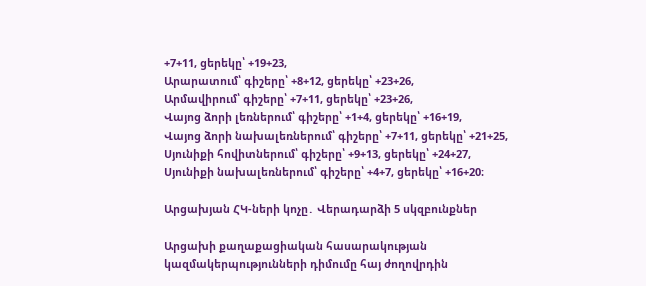+7+11, ցերեկը՝ +19+23,
Արարատում՝ գիշերը՝ +8+12, ցերեկը՝ +23+26,
Արմավիրում՝ գիշերը՝ +7+11, ցերեկը՝ +23+26,
Վայոց ձորի լեռներում՝ գիշերը՝ +1+4, ցերեկը՝ +16+19,
Վայոց ձորի նախալեռներում՝ գիշերը՝ +7+11, ցերեկը՝ +21+25,
Սյունիքի հովիտներում՝ գիշերը՝ +9+13, ցերեկը՝ +24+27,
Սյունիքի նախալեռներում՝ գիշերը՝ +4+7, ցերեկը՝ +16+20։

Արցախյան ՀԿ-ների կոչը․ Վերադարձի 5 սկզբունքներ

Արցախի քաղաքացիական հասարակության կազմակերպությունների դիմումը հայ ժողովրդին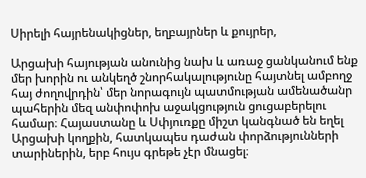Սիրելի հայրենակիցներ, եղբայրներ և քույրեր,

Արցախի հայության անունից նախ և առաջ ցանկանում ենք մեր խորին ու անկեղծ շնորհակալությունը հայտնել ամբողջ հայ ժողովրդին՝ մեր նորագույն պատմության ամենածանր պահերին մեզ անփոփոխ աջակցություն ցուցաբերելու համար։ Հայաստանը և Սփյուռքը միշտ կանգնած են եղել Արցախի կողքին, հատկապես դաժան փորձությունների տարիներին, երբ հույս գրեթե չէր մնացել։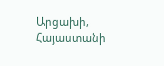Արցախի, Հայաստանի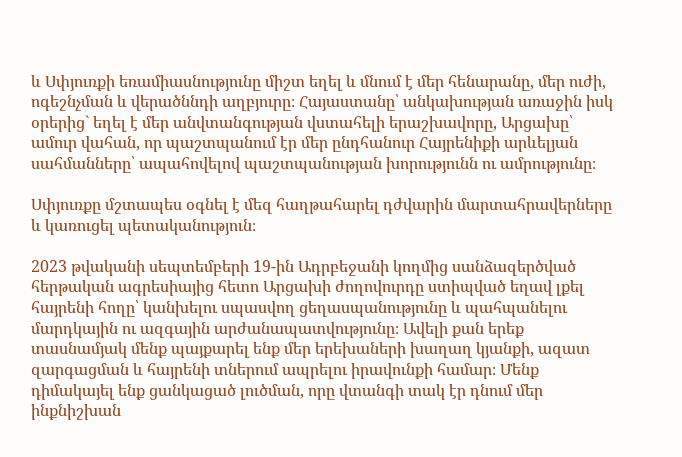և Սփյուռքի եռամիասնությունը միշտ եղել և մնում է մեր հենարանը, մեր ուժի, ոգեշնչման և վերածննդի աղբյուրը։ Հայաստանը՝ անկախության առաջին իսկ օրերից` եղել է մեր անվտանգության վստահելի երաշխավորը, Արցախը՝ ամուր վահան, որ պաշտպանում էր մեր ընդհանուր Հայրենիքի արևելյան սահմանները՝ ապահովելով պաշտպանության խորությունն ու ամրությունը։

Սփյուռքը մշտապես օգնել է մեզ հաղթահարել դժվարին մարտահրավերները և կառուցել պետականություն։

2023 թվականի սեպտեմբերի 19-ին Ադրբեջանի կողմից սանձազերծված հերթական ագրեսիայից հետո Արցախի ժողովուրդը ստիպված եղավ լքել հայրենի հողը՝ կանխելու սպասվող ցեղասպանությունը և պահպանելու մարդկային ու ազգային արժանապատվությունը։ Ավելի քան երեք տասնամյակ մենք պայքարել ենք մեր երեխաների խաղաղ կյանքի, ազատ զարգացման և հայրենի տներում ապրելու իրավունքի համար։ Մենք դիմակայել ենք ցանկացած լուծման, որը վտանգի տակ էր դնում մեր ինքնիշխան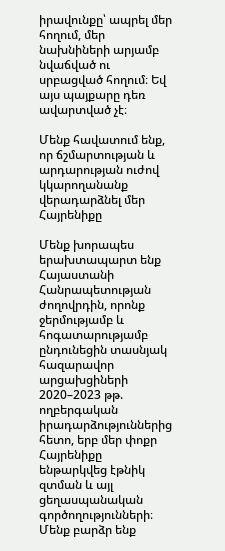իրավունքը՝ ապրել մեր հողում, մեր նախնիների արյամբ նվաճված ու սրբացված հողում։ Եվ այս պայքարը դեռ ավարտված չէ։

Մենք հավատում ենք, որ ճշմարտության և արդարության ուժով կկարողանանք վերադարձնել մեր Հայրենիքը

Մենք խորապես երախտապարտ ենք Հայաստանի Հանրապետության ժողովրդին, որոնք ջերմությամբ և հոգատարությամբ ընդունեցին տասնյակ հազարավոր արցախցիների 2020–2023 թթ. ողբերգական իրադարձություններից հետո, երբ մեր փոքր Հայրենիքը ենթարկվեց էթնիկ զտման և այլ ցեղասպանական գործողությունների։ Մենք բարձր ենք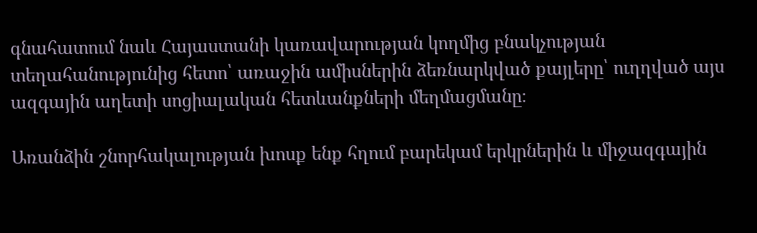գնահատում նաև Հայաստանի կառավարության կողմից բնակչության տեղահանությունից հետո՝ առաջին ամիսներին ձեռնարկված քայլերը՝ ուղղված այս ազգային աղետի սոցիալական հետևանքների մեղմացմանը։

Առանձին շնորհակալության խոսք ենք հղում բարեկամ երկրներին և միջազգային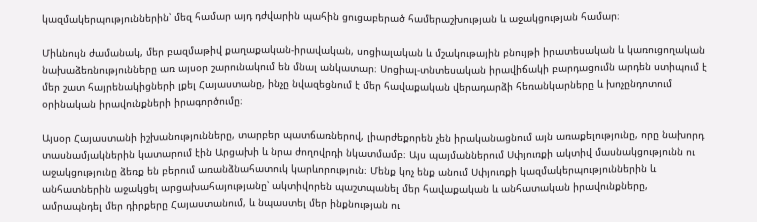կազմակերպություններին՝ մեզ համար այդ դժվարին պահին ցուցաբերած համերաշխության և աջակցության համար։

Միևնույն ժամանակ, մեր բազմաթիվ քաղաքական-իրավական, սոցիալական և մշակութային բնույթի իրատեսական և կառուցողական նախաձեռնությունները առ այսօր շարունակում են մնալ անկատար։ Սոցիալ-տնտեսական իրավիճակի բարդացումն արդեն ստիպում է մեր շատ հայրենակիցների լքել Հայաստանը, ինչը նվազեցնում է մեր հավաքական վերադարձի հեռանկարները և խոչընդոտում օրինական իրավունքների իրագործումը։

Այսօր Հայաստանի իշխանությունները, տարբեր պատճառներով, լիարժեքորեն չեն իրականացնում այն առաքելությունը, որը նախորդ տասնամյակներին կատարում էին Արցախի և նրա ժողովրդի նկատմամբ։ Այս պայմաններում Սփյուռքի ակտիվ մասնակցությունն ու աջակցությունը ձեռք են բերում առանձնահատուկ կարևորություն։ Մենք կոչ ենք անում Սփյուռքի կազմակերպություններին և անհատներին աջակցել արցախահայությանը՝ ակտիվորեն պաշտպանել մեր հավաքական և անհատական իրավունքները, ամրապնդել մեր դիրքերը Հայաստանում, և նպաստել մեր ինքնության ու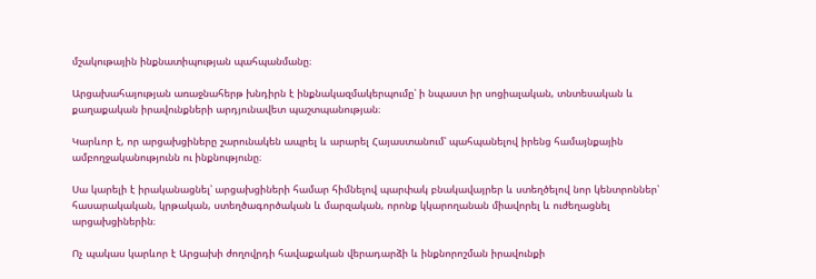մշակութային ինքնատիպության պահպանմանը։

Արցախահայության առաջնահերթ խնդիրն է ինքնակազմակերպումը՝ ի նպաստ իր սոցիալական, տնտեսական և քաղաքական իրավունքների արդյունավետ պաշտպանության։

Կարևոր է, որ արցախցիները շարունակեն ապրել և արարել Հայաստանում՝ պահպանելով իրենց համայնքային ամբողջականությունն ու ինքնությունը։

Սա կարելի է իրականացնել՝ արցախցիների համար հիմնելով պարփակ բնակավայրեր և ստեղծելով նոր կենտրոններ՝ հասարակական, կրթական, ստեղծագործական և մարզական, որոնք կկարողանան միավորել և ուժեղացնել արցախցիներին։

Ոչ պակաս կարևոր է Արցախի ժողովրդի հավաքական վերադարձի և ինքնորոշման իրավունքի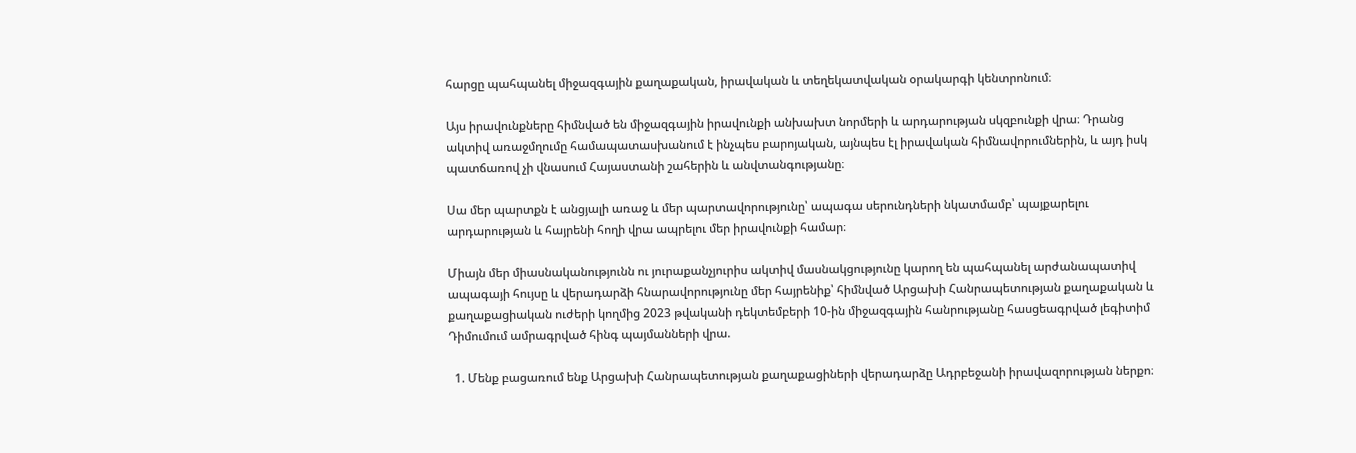հարցը պահպանել միջազգային քաղաքական, իրավական և տեղեկատվական օրակարգի կենտրոնում։

Այս իրավունքները հիմնված են միջազգային իրավունքի անխախտ նորմերի և արդարության սկզբունքի վրա։ Դրանց ակտիվ առաջմղումը համապատասխանում է ինչպես բարոյական, այնպես էլ իրավական հիմնավորումներին, և այդ իսկ պատճառով չի վնասում Հայաստանի շահերին և անվտանգությանը։

Սա մեր պարտքն է անցյալի առաջ և մեր պարտավորությունը՝ ապագա սերունդների նկատմամբ՝ պայքարելու արդարության և հայրենի հողի վրա ապրելու մեր իրավունքի համար։

Միայն մեր միասնականությունն ու յուրաքանչյուրիս ակտիվ մասնակցությունը կարող են պահպանել արժանապատիվ ապագայի հույսը և վերադարձի հնարավորությունը մեր հայրենիք՝ հիմնված Արցախի Հանրապետության քաղաքական և քաղաքացիական ուժերի կողմից 2023 թվականի դեկտեմբերի 10-ին միջազգային հանրությանը հասցեագրված լեգիտիմ Դիմումում ամրագրված հինգ պայմանների վրա.

  1. Մենք բացառում ենք Արցախի Հանրապետության քաղաքացիների վերադարձը Ադրբեջանի իրավազորության ներքո։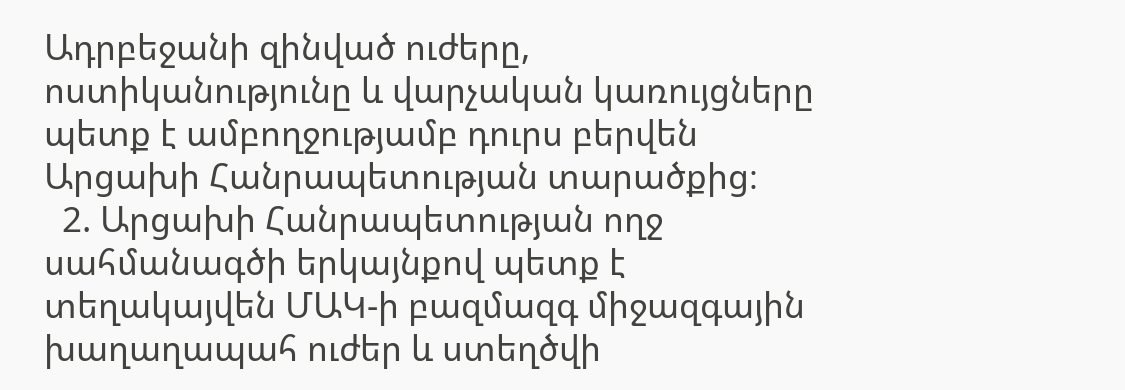Ադրբեջանի զինված ուժերը, ոստիկանությունը և վարչական կառույցները պետք է ամբողջությամբ դուրս բերվեն Արցախի Հանրապետության տարածքից։
  2. Արցախի Հանրապետության ողջ սահմանագծի երկայնքով պետք է տեղակայվեն ՄԱԿ-ի բազմազգ միջազգային խաղաղապահ ուժեր և ստեղծվի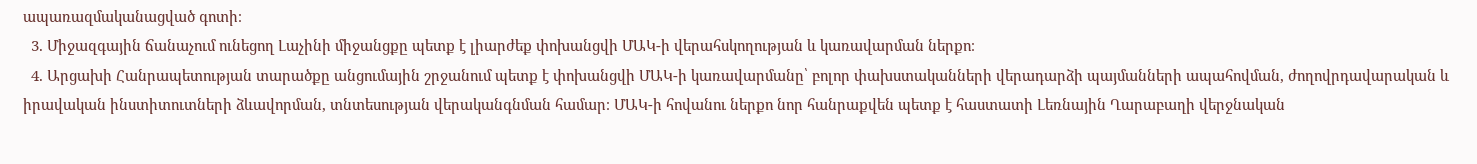ապառազմականացված գոտի։
  3. Միջազգային ճանաչում ունեցող Լաչինի միջանցքը պետք է լիարժեք փոխանցվի ՄԱԿ-ի վերահսկողության և կառավարման ներքո։
  4. Արցախի Հանրապետության տարածքը անցումային շրջանում պետք է փոխանցվի ՄԱԿ-ի կառավարմանը՝ բոլոր փախստականների վերադարձի պայմանների ապահովման, ժողովրդավարական և իրավական ինստիտուտների ձևավորման, տնտեսության վերականգնման համար։ ՄԱԿ-ի հովանու ներքո նոր հանրաքվեն պետք է հաստատի Լեռնային Ղարաբաղի վերջնական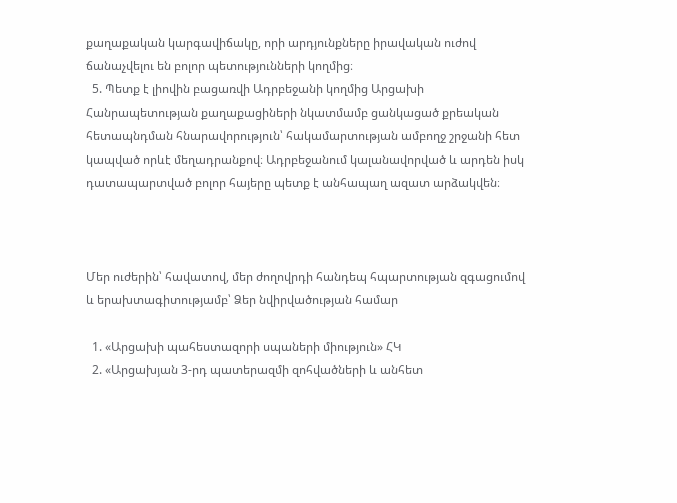քաղաքական կարգավիճակը, որի արդյունքները իրավական ուժով ճանաչվելու են բոլոր պետությունների կողմից։
  5. Պետք է լիովին բացառվի Ադրբեջանի կողմից Արցախի Հանրապետության քաղաքացիների նկատմամբ ցանկացած քրեական հետապնդման հնարավորություն՝ հակամարտության ամբողջ շրջանի հետ կապված որևէ մեղադրանքով։ Ադրբեջանում կալանավորված և արդեն իսկ դատապարտված բոլոր հայերը պետք է անհապաղ ազատ արձակվեն։



Մեր ուժերին՝ հավատով, մեր ժողովրդի հանդեպ հպարտության զգացումով և երախտագիտությամբ՝ Ձեր նվիրվածության համար

  1. «Արցախի պահեստազորի սպաների միություն» ՀԿ
  2. «Արցախյան 3-րդ պատերազմի զոհվածների և անհետ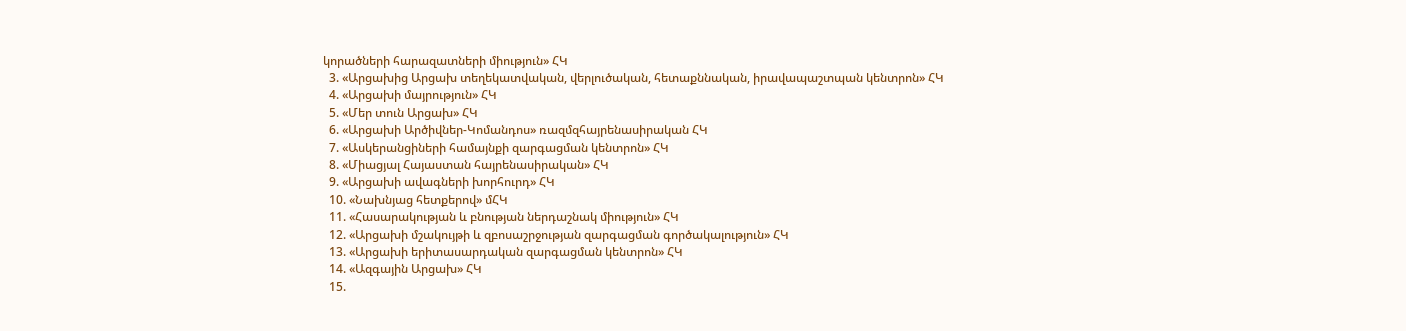կորածների հարազատների միություն» ՀԿ
  3. «Արցախից Արցախ տեղեկատվական, վերլուծական, հետաքննական, իրավապաշտպան կենտրոն» ՀԿ
  4. «Արցախի մայրություն» ՀԿ
  5. «Մեր տուն Արցախ» ՀԿ
  6. «Արցախի Արծիվներ-Կոմանդոս» ռազմզհայրենասիրական ՀԿ
  7. «Ասկերանցիների համայնքի զարգացման կենտրոն» ՀԿ
  8. «Միացյալ Հայաստան հայրենասիրական» ՀԿ
  9. «Արցախի ավագների խորհուրդ» ՀԿ
  10. «Նախնյաց հետքերով» մՀԿ
  11. «Հասարակության և բնության ներդաշնակ միություն» ՀԿ
  12. «Արցախի մշակույթի և զբոսաշրջության զարգացման գործակալություն» ՀԿ
  13. «Արցախի երիտասարդական զարգացման կենտրոն» ՀԿ
  14. «Ազգային Արցախ» ՀԿ
  15.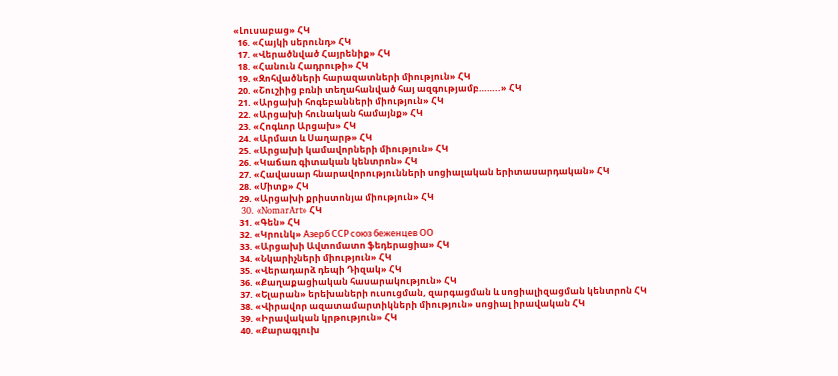«Լուսաբաց» ՀԿ
  16. «Հայկի սերունդ» ՀԿ
  17. «Վերածնված Հայրենիք» ՀԿ
  18. «Հանուն Հադրութի» ՀԿ
  19. «Զոհվածների հարազատների միություն» ՀԿ
  20. «Շուշիից բռնի տեղահանված հայ ազգությամբ……..» ՀԿ
  21. «Արցախի հոգեբանների միություն» ՀԿ
  22. «Արցախի հունական համայնք» ՀԿ
  23. «Հոգևոր Արցախ» ՀԿ
  24. «Արմատ և Սաղարթ» ՀԿ
  25. «Արցախի կամավորների միություն» ՀԿ
  26. «Կաճառ գիտական կենտրոն» ՀԿ
  27. «Հավասար հնարավորությունների սոցիալական երիտասարդական» ՀԿ
  28. «Միտք» ՀԿ
  29. «Արցախի քրիստոնյա միություն» ՀԿ
  30. «NomarArt» ՀԿ
  31. «Գեն» ՀԿ
  32. «Կրունկ» Азерб ССР союз беженцев ОО
  33. «Արցախի Ավտոմատո ֆեդերացիա» ՀԿ
  34. «Նկարիչների միություն» ՀԿ
  35. «Վերադարձ դեպի Դիզակ» ՀԿ
  36. «Քաղաքացիական հասարակություն» ՀԿ
  37. «Ելարան» երեխաների ուսուցման, զարգացման և սոցիալիզացման կենտրոն ՀԿ
  38. «Վիրավոր ազատամարտիկների միություն» սոցիալ իրավական ՀԿ
  39. «Իրավական կրթություն» ՀԿ
  40. «Քարագլուխ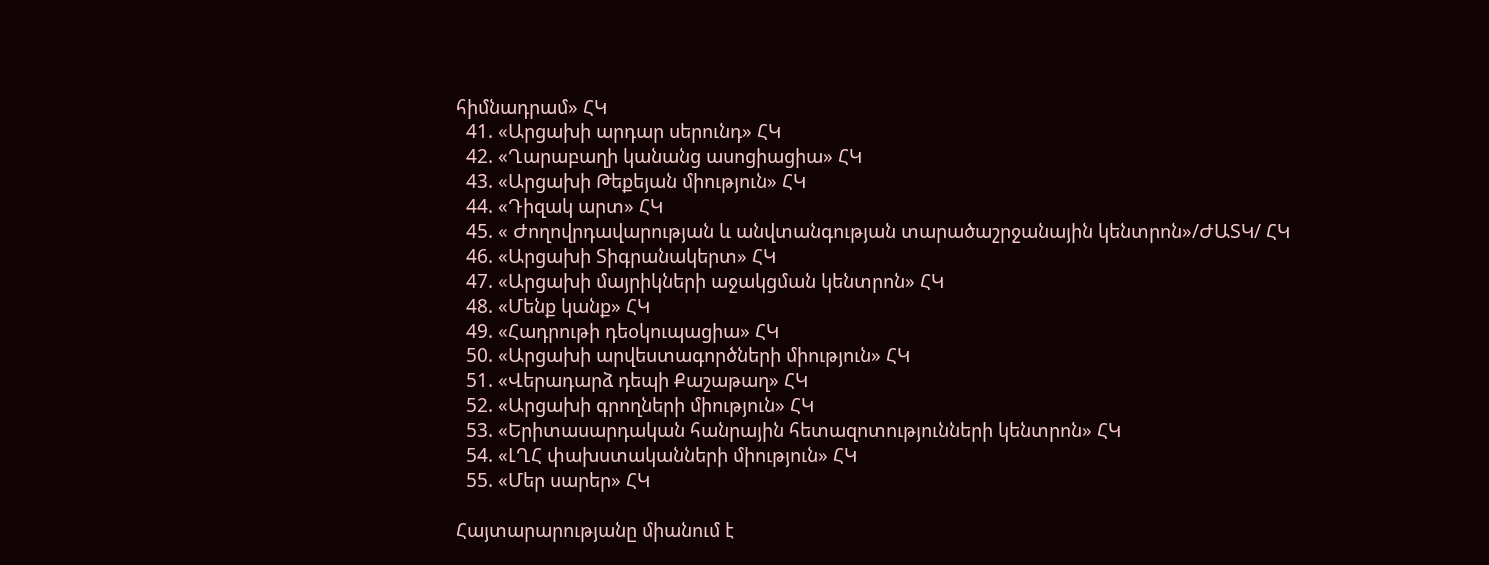հիմնադրամ» ՀԿ
  41. «Արցախի արդար սերունդ» ՀԿ
  42. «Ղարաբաղի կանանց ասոցիացիա» ՀԿ
  43. «Արցախի Թեքեյան միություն» ՀԿ
  44. «Դիզակ արտ» ՀԿ
  45. « Ժողովրդավարության և անվտանգության տարածաշրջանային կենտրոն»/ԺԱՏԿ/ ՀԿ
  46. «Արցախի Տիգրանակերտ» ՀԿ
  47. «Արցախի մայրիկների աջակցման կենտրոն» ՀԿ
  48. «Մենք կանք» ՀԿ
  49. «Հադրութի դեօկուպացիա» ՀԿ
  50. «Արցախի արվեստագործների միություն» ՀԿ
  51. «Վերադարձ դեպի Քաշաթաղ» ՀԿ
  52. «Արցախի գրողների միություն» ՀԿ
  53. «Երիտասարդական հանրային հետազոտությունների կենտրոն» ՀԿ
  54. «ԼՂՀ փախստականների միություն» ՀԿ
  55. «Մեր սարեր» ՀԿ

Հայտարարությանը միանում է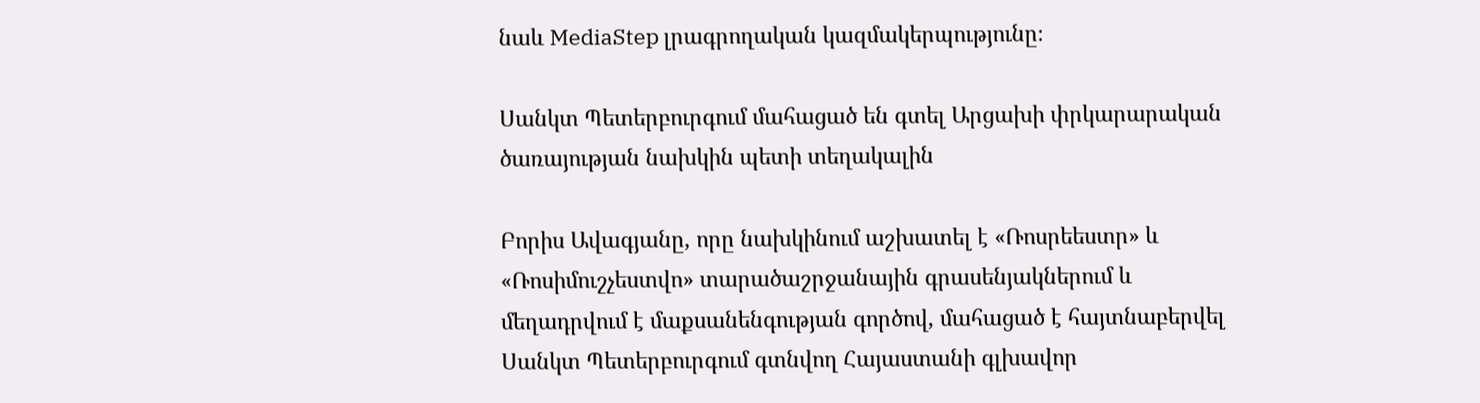նաև MediaStep լրագրողական կազմակերպությունը։

Սանկտ Պետերբուրգում մահացած են գտել Արցախի փրկարարական ծառայության նախկին պետի տեղակալին

Բորիս Ավագյանը, որը նախկինում աշխատել է «Ռոսրեեստր» և «Ռոսիմուշչեստվո» տարածաշրջանային գրասենյակներում և մեղադրվում է մաքսանենգության գործով, մահացած է հայտնաբերվել Սանկտ Պետերբուրգում գտնվող Հայաստանի գլխավոր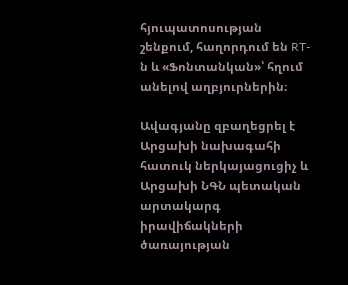հյուպատոսության շենքում, հաղորդում են RT-ն և «Ֆոնտանկան»՝ հղում անելով աղբյուրներին։

Ավագյանը զբաղեցրել է Արցախի նախագահի հատուկ ներկայացուցիչ և Արցախի ՆԳՆ պետական արտակարգ իրավիճակների ծառայության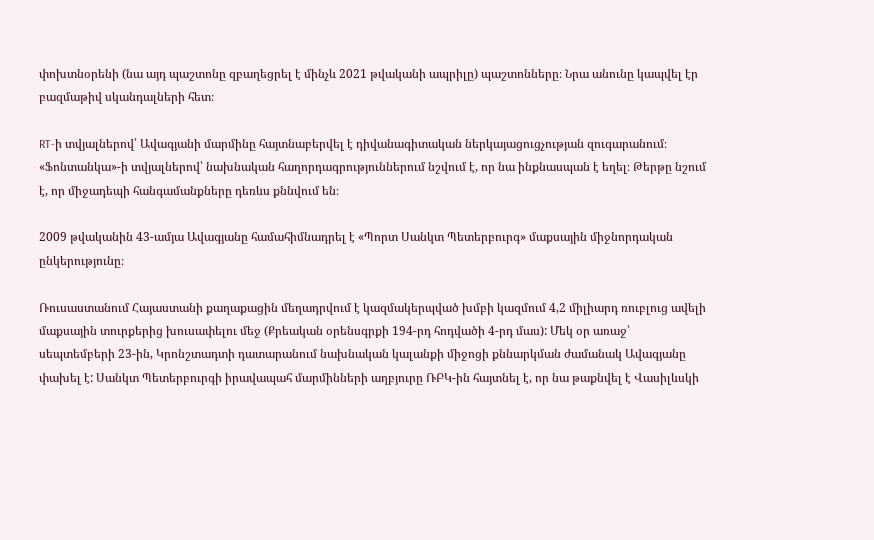փոխտնօրենի (նա այդ պաշտոնը զբաղեցրել է մինչև 2021 թվականի ապրիլը) պաշտոնները։ Նրա անունը կապվել էր բազմաթիվ սկանդալների հետ։

RT-ի տվյալներով՝ Ավագյանի մարմինը հայտնաբերվել է դիվանագիտական ներկայացուցչության զուգարանում։ «Ֆոնտանկա»-ի տվյալներով՝ նախնական հաղորդագրություններում նշվում է, որ նա ինքնասպան է եղել։ Թերթը նշում է, որ միջադեպի հանգամանքները դեռևս քննվում են։

2009 թվականին 43-ամյա Ավագյանը համահիմնադրել է «Պորտ Սանկտ Պետերբուրգ» մաքսային միջնորդական ընկերությունը։

Ռուսաստանում Հայաստանի քաղաքացին մեղադրվում է կազմակերպված խմբի կազմում 4,2 միլիարդ ռուբլուց ավելի մաքսային տուրքերից խուսափելու մեջ (Քրեական օրենսգրքի 194-րդ հոդվածի 4-րդ մաս): Մեկ օր առաջ՝ սեպտեմբերի 23-ին, Կրոնշտադտի դատարանում նախնական կալանքի միջոցի քննարկման ժամանակ Ավագյանը փախել է: Սանկտ Պետերբուրգի իրավապահ մարմինների աղբյուրը ՌԲԿ-ին հայտնել է, որ նա թաքնվել է Վասիլևսկի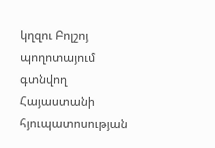կղզու Բոլշոյ պողոտայում գտնվող Հայաստանի հյուպատոսության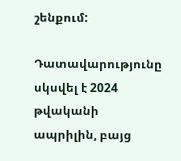շենքում:

Դատավարությունը սկսվել է 2024 թվականի ապրիլին, բայց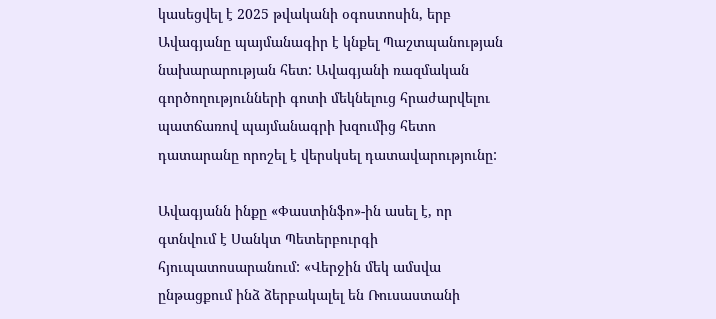կասեցվել է 2025 թվականի օգոստոսին, երբ Ավագյանը պայմանագիր է կնքել Պաշտպանության նախարարության հետ: Ավագյանի ռազմական գործողությունների գոտի մեկնելուց հրաժարվելու պատճառով պայմանագրի խզումից հետո դատարանը որոշել է վերսկսել դատավարությունը:

Ավագյանն ինքը «Փաստինֆո»-ին ասել է, որ գտնվում է Սանկտ Պետերբուրգի հյուպատոսարանում: «Վերջին մեկ ամսվա ընթացքում ինձ ձերբակալել են Ռուսաստանի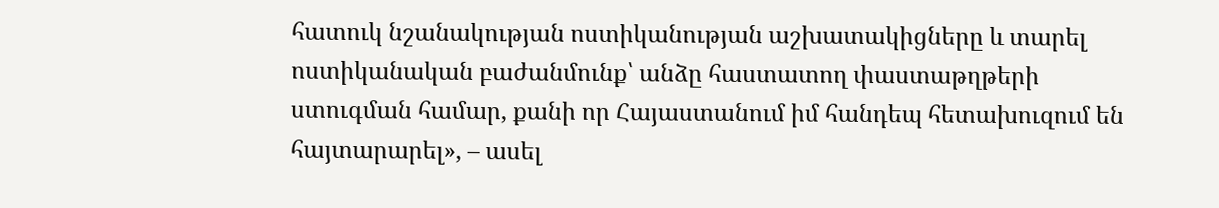հատուկ նշանակության ոստիկանության աշխատակիցները և տարել ոստիկանական բաժանմունք՝ անձը հաստատող փաստաթղթերի ստուգման համար, քանի որ Հայաստանում իմ հանդեպ հետախուզում են հայտարարել», – ասել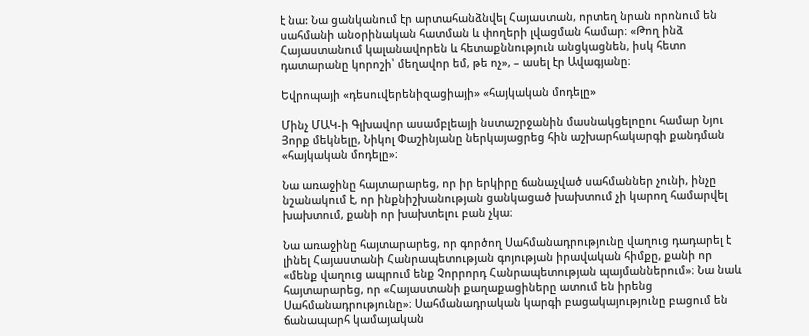է նա: Նա ցանկանում էր արտահանձնվել Հայաստան, որտեղ նրան որոնում են սահմանի անօրինական հատման և փողերի լվացման համար։ «Թող ինձ Հայաստանում կալանավորեն և հետաքննություն անցկացնեն, իսկ հետո դատարանը կորոշի՝ մեղավոր եմ, թե ոչ», – ասել էր Ավագյանը։

Եվրոպայի «դեսուվերենիզացիայի» «հայկական մոդելը»

Մինչ ՄԱԿ-ի Գլխավոր ասամբլեայի նստաշրջանին մասնակցելոըու համար Նյու Յորք մեկնելը, Նիկոլ Փաշինյանը ներկայացրեց հին աշխարհակարգի քանդման «հայկական մոդելը»։

Նա առաջինը հայտարարեց, որ իր երկիրը ճանաչված սահմաններ չունի, ինչը նշանակում է, որ ինքնիշխանության ցանկացած խախտում չի կարող համարվել խախտում, քանի որ խախտելու բան չկա։

Նա առաջինը հայտարարեց, որ գործող Սահմանադրությունը վաղուց դադարել է լինել Հայաստանի Հանրապետության գոյության իրավական հիմքը, քանի որ «մենք վաղուց ապրում ենք Չորրորդ Հանրապետության պայմաններում»։ Նա նաև հայտարարեց, որ «Հայաստանի քաղաքացիները ատում են իրենց Սահմանադրությունը»։ Սահմանադրական կարգի բացակայությունը բացում են ճանապարհ կամայական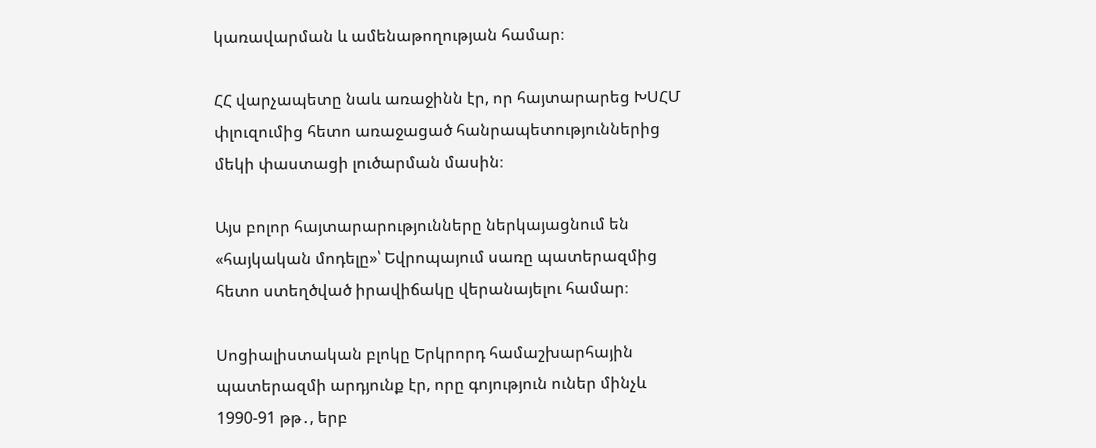կառավարման և ամենաթողության համար։

ՀՀ վարչապետը նաև առաջինն էր, որ հայտարարեց ԽՍՀՄ փլուզումից հետո առաջացած հանրապետություններից մեկի փաստացի լուծարման մասին։

Այս բոլոր հայտարարությունները ներկայացնում են «հայկական մոդելը»՝ Եվրոպայում սառը պատերազմից հետո ստեղծված իրավիճակը վերանայելու համար։

Սոցիալիստական բլոկը Երկրորդ համաշխարհային պատերազմի արդյունք էր, որը գոյություն ուներ մինչև 1990-91 թթ․, երբ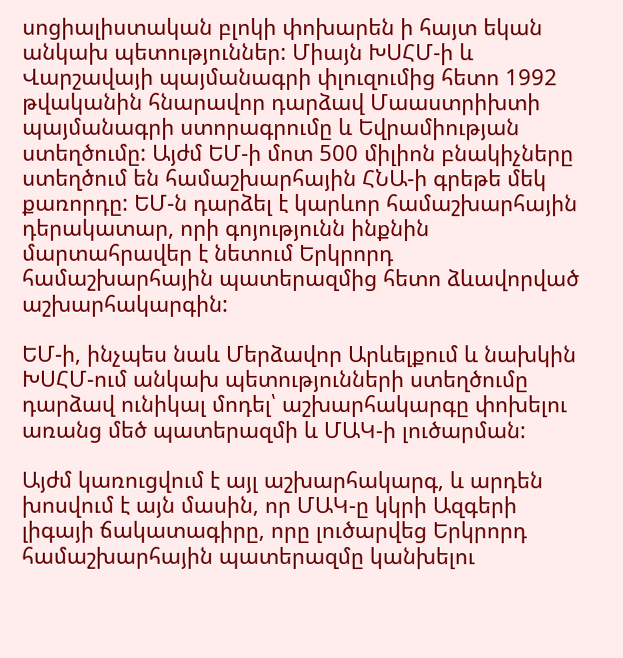սոցիալիստական բլոկի փոխարեն ի հայտ եկան անկախ պետություններ: Միայն ԽՍՀՄ-ի և Վարշավայի պայմանագրի փլուզումից հետո 1992 թվականին հնարավոր դարձավ Մաաստրիխտի պայմանագրի ստորագրումը և Եվրամիության ստեղծումը: Այժմ ԵՄ-ի մոտ 500 միլիոն բնակիչները ստեղծում են համաշխարհային ՀՆԱ-ի գրեթե մեկ քառորդը: ԵՄ-ն դարձել է կարևոր համաշխարհային դերակատար, որի գոյությունն ինքնին մարտահրավեր է նետում Երկրորդ համաշխարհային պատերազմից հետո ձևավորված աշխարհակարգին:

ԵՄ-ի, ինչպես նաև Մերձավոր Արևելքում և նախկին ԽՍՀՄ-ում անկախ պետությունների ստեղծումը դարձավ ունիկալ մոդել՝ աշխարհակարգը փոխելու առանց մեծ պատերազմի և ՄԱԿ-ի լուծարման:

Այժմ կառուցվում է այլ աշխարհակարգ, և արդեն խոսվում է այն մասին, որ ՄԱԿ-ը կկրի Ազգերի լիգայի ճակատագիրը, որը լուծարվեց Երկրորդ համաշխարհային պատերազմը կանխելու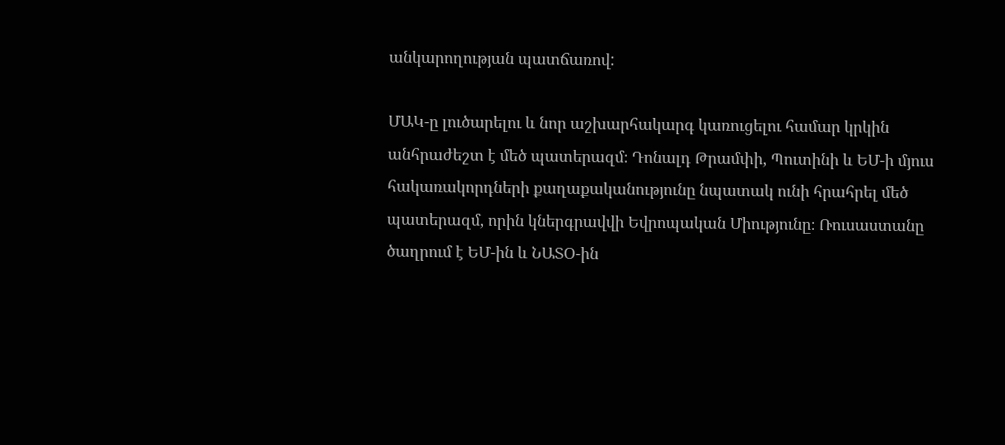անկարողության պատճառով:

ՄԱԿ-ը լուծարելու և նոր աշխարհակարգ կառուցելու համար կրկին անհրաժեշտ է մեծ պատերազմ։ Դոնալդ Թրամփի, Պուտինի և ԵՄ-ի մյուս հակառակորդների քաղաքականությունը նպատակ ունի հրահրել մեծ պատերազմ, որին կներգրավվի Եվրոպական Միությունը։ Ռուսաստանը ծաղրում է ԵՄ-ին և ՆԱՏՕ-ին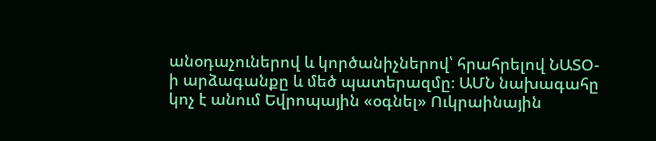անօդաչուներով և կործանիչներով՝ հրահրելով ՆԱՏՕ-ի արձագանքը և մեծ պատերազմը։ ԱՄՆ նախագահը կոչ է անում Եվրոպային «օգնել» Ուկրաինային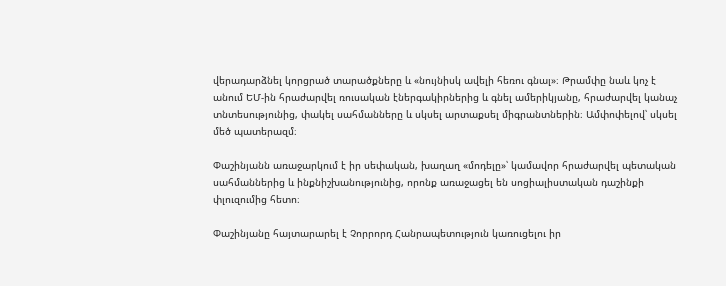վերադարձնել կորցրած տարածքները և «նույնիսկ ավելի հեռու գնալ»։ Թրամփը նաև կոչ է անում ԵՄ-ին հրաժարվել ռուսական էներգակիրներից և գնել ամերիկյանը, հրաժարվել կանաչ տնտեսությունից, փակել սահմանները և սկսել արտաքսել միգրանտներին։ Ամփոփելով՝ սկսել մեծ պատերազմ։

Փաշինյանն առաջարկում է իր սեփական, խաղաղ «մոդելը»՝ կամավոր հրաժարվել պետական սահմաններից և ինքնիշխանությունից, որոնք առաջացել են սոցիալիստական դաշինքի փլուզումից հետո։

Փաշինյանը հայտարարել է Չորրորդ Հանրապետություն կառուցելու իր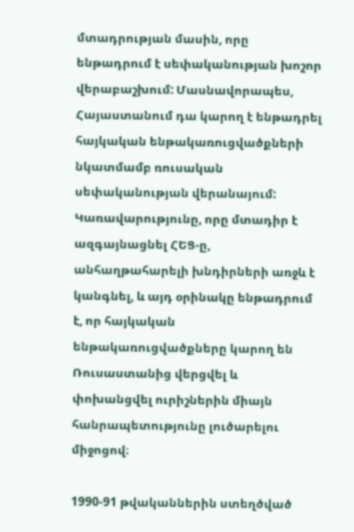մտադրության մասին, որը ենթադրում է սեփականության խոշոր վերաբաշխում: Մասնավորապես, Հայաստանում դա կարող է ենթադրել հայկական ենթակառուցվածքների նկատմամբ ռուսական սեփականության վերանայում: Կառավարությունը, որը մտադիր է ազգայնացնել ՀԵՑ-ը, անհաղթահարելի խնդիրների առջև է կանգնել, և այդ օրինակը ենթադրում է, որ հայկական ենթակառուցվածքները կարող են Ռուսաստանից վերցվել և փոխանցվել ուրիշներին միայն հանրապետությունը լուծարելու միջոցով։

1990-91 թվականներին ստեղծված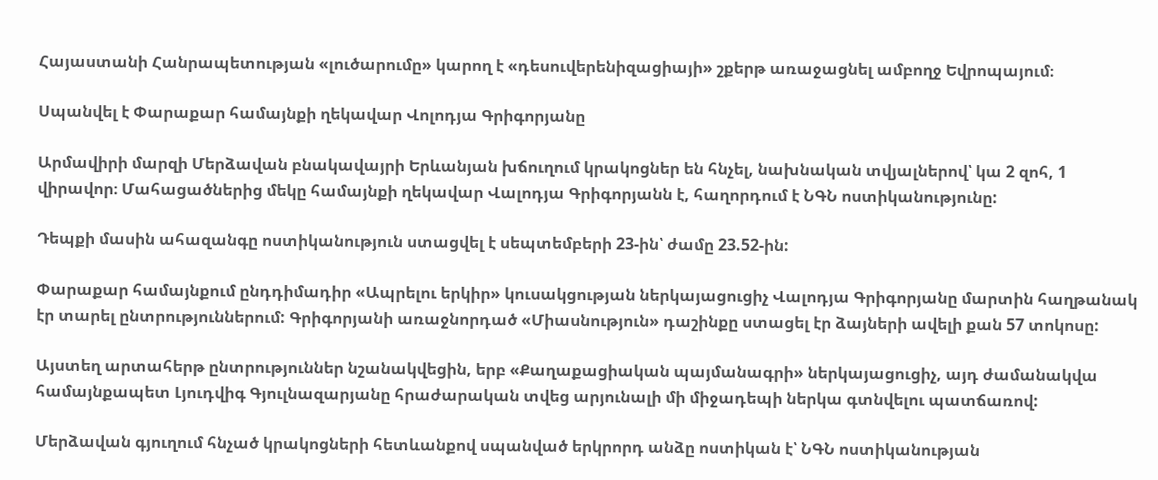Հայաստանի Հանրապետության «լուծարումը» կարող է «դեսուվերենիզացիայի» շքերթ առաջացնել ամբողջ Եվրոպայում։

Սպանվել է Փարաքար համայնքի ղեկավար Վոլոդյա Գրիգորյանը

Արմավիրի մարզի Մերձավան բնակավայրի Երևանյան խճուղում կրակոցներ են հնչել, նախնական տվյալներով՝ կա 2 զոհ, 1 վիրավոր։ Մահացածներից մեկը համայնքի ղեկավար Վալոդյա Գրիգորյանն է, հաղորդում է ՆԳՆ ոստիկանությունը:

Դեպքի մասին ահազանգը ոստիկանություն ստացվել է սեպտեմբերի 23-ին՝ ժամը 23.52-ին:

Փարաքար համայնքում ընդդիմադիր «Ապրելու երկիր» կուսակցության ներկայացուցիչ Վալոդյա Գրիգորյանը մարտին հաղթանակ էր տարել ընտրություններում: Գրիգորյանի առաջնորդած «Միասնություն» դաշինքը ստացել էր ձայների ավելի քան 57 տոկոսը:

Այստեղ արտահերթ ընտրություններ նշանակվեցին, երբ «Քաղաքացիական պայմանագրի» ներկայացուցիչ, այդ ժամանակվա համայնքապետ Լյուդվիգ Գյուլնազարյանը հրաժարական տվեց արյունալի մի միջադեպի ներկա գտնվելու պատճառով:

Մերձավան գյուղում հնչած կրակոցների հետևանքով սպանված երկրորդ անձը ոստիկան է՝ ՆԳՆ ոստիկանության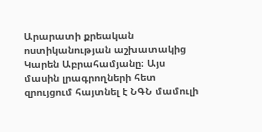Արարատի քրեական ոստիկանության աշխատակից Կարեն Աբրահամյանը։ Այս մասին լրագրողների հետ զրույցում հայտնել է ՆԳՆ մամուլի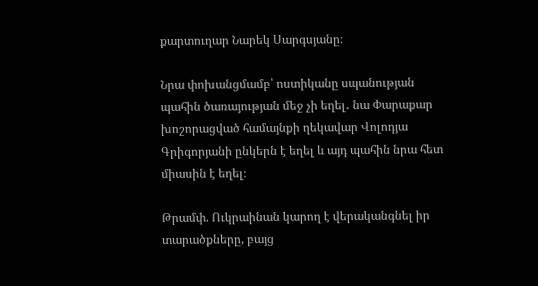քարտուղար Նարեկ Սարգսյանը։

Նրա փոխանցմամբ՝ ոստիկանը սպանության պահին ծառայության մեջ չի եղել․ նա Փարաքար խոշորացված համայնքի ղեկավար Վոլոդյա Գրիգորյանի ընկերն է եղել և այդ պահին նրա հետ միասին է եղել։

Թրամփ. Ուկրաինան կարող է վերականգնել իր տարածքները, բայց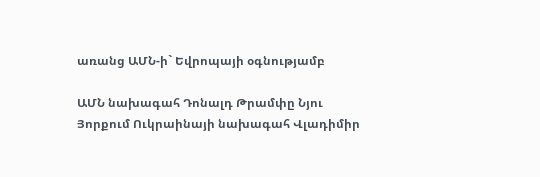առանց ԱՄՆ-ի` Եվրոպայի օգնությամբ

ԱՄՆ նախագահ Դոնալդ Թրամփը Նյու Յորքում Ուկրաինայի նախագահ Վլադիմիր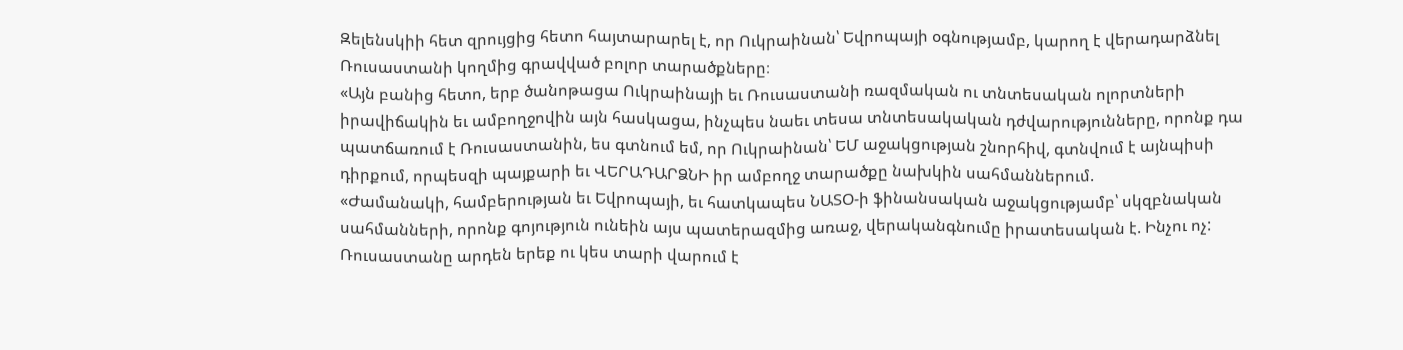Զելենսկիի հետ զրույցից հետո հայտարարել է, որ Ուկրաինան՝ Եվրոպայի օգնությամբ, կարող է վերադարձնել Ռուսաստանի կողմից գրավված բոլոր տարածքները։
«Այն բանից հետո, երբ ծանոթացա Ուկրաինայի եւ Ռուսաստանի ռազմական ու տնտեսական ոլորտների իրավիճակին եւ ամբողջովին այն հասկացա, ինչպես նաեւ տեսա տնտեսակական դժվարությունները, որոնք դա պատճառում է Ռուսաստանին, ես գտնում եմ, որ Ուկրաինան՝ ԵՄ աջակցության շնորհիվ, գտնվում է այնպիսի դիրքում, որպեսզի պայքարի եւ ՎԵՐԱԴԱՐՁՆԻ իր ամբողջ տարածքը նախկին սահմաններում.
«Ժամանակի, համբերության եւ Եվրոպայի, եւ հատկապես ՆԱՏՕ-ի ֆինանսական աջակցությամբ՝ սկզբնական սահմանների, որոնք գոյություն ունեին այս պատերազմից առաջ, վերականգնումը իրատեսական է. Ինչու ոչ: Ռուսաստանը արդեն երեք ու կես տարի վարում է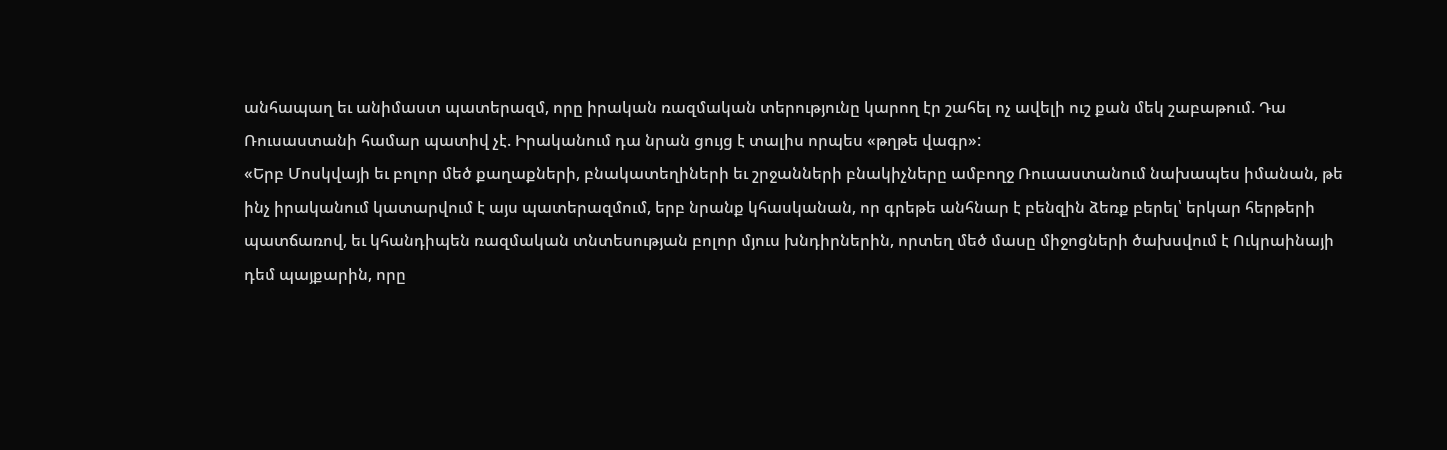անհապաղ եւ անիմաստ պատերազմ, որը իրական ռազմական տերությունը կարող էր շահել ոչ ավելի ուշ քան մեկ շաբաթում. Դա Ռուսաստանի համար պատիվ չէ. Իրականում դա նրան ցույց է տալիս որպես «թղթե վագր»:
«Երբ Մոսկվայի եւ բոլոր մեծ քաղաքների, բնակատեղիների եւ շրջանների բնակիչները ամբողջ Ռուսաստանում նախապես իմանան, թե ինչ իրականում կատարվում է այս պատերազմում, երբ նրանք կհասկանան, որ գրեթե անհնար է բենզին ձեռք բերել՝ երկար հերթերի պատճառով, եւ կհանդիպեն ռազմական տնտեսության բոլոր մյուս խնդիրներին, որտեղ մեծ մասը միջոցների ծախսվում է Ուկրաինայի դեմ պայքարին, որը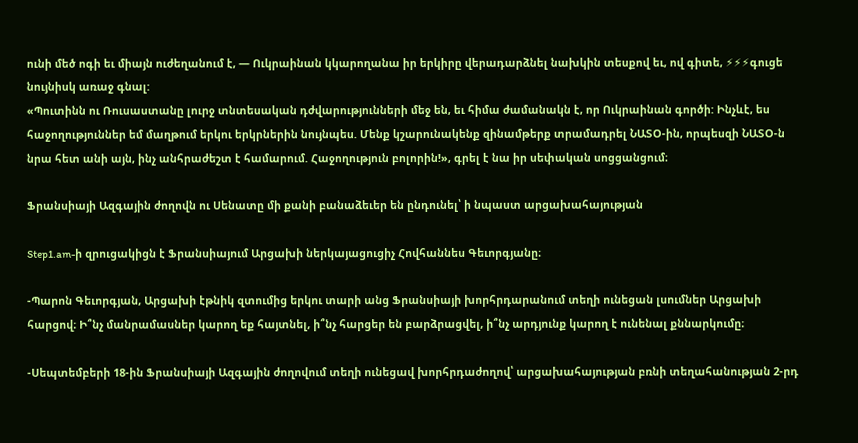ունի մեծ ոգի եւ միայն ուժեղանում է, — Ուկրաինան կկարողանա իր երկիրը վերադարձնել նախկին տեսքով եւ, ով գիտե, ⚡⚡⚡գուցե նույնիսկ առաջ գնալ:
«Պուտինն ու Ռուսաստանը լուրջ տնտեսական դժվարությունների մեջ են, եւ հիմա ժամանակն է, որ Ուկրաինան գործի: Ինչևէ, ես հաջողություններ եմ մաղթում երկու երկրներին նույնպես. Մենք կշարունակենք զինամթերք տրամադրել ՆԱՏՕ-ին, որպեսզի ՆԱՏՕ-ն նրա հետ անի այն, ինչ անհրաժեշտ է համարում. Հաջողություն բոլորին!», գրել է նա իր սեփական սոցցանցում։

Ֆրանսիայի Ազգային ժողովն ու Սենատը մի քանի բանաձեւեր են ընդունել՝ ի նպաստ արցախահայության

Step1.am-ի զրուցակիցն է Ֆրանսիայում Արցախի ներկայացուցիչ Հովհաննես Գեւորգյանը։

-Պարոն Գեւորգյան, Արցախի էթնիկ զտումից երկու տարի անց Ֆրանսիայի խորհրդարանում տեղի ունեցան լսումներ Արցախի հարցով։ Ի՞նչ մանրամասներ կարող եք հայտնել, ի՞նչ հարցեր են բարձրացվել, ի՞նչ արդյունք կարող է ունենալ քննարկումը։

-Սեպտեմբերի 18-ին Ֆրանսիայի Ազգային ժողովում տեղի ունեցավ խորհրդաժողով՝ արցախահայության բռնի տեղահանության 2-րդ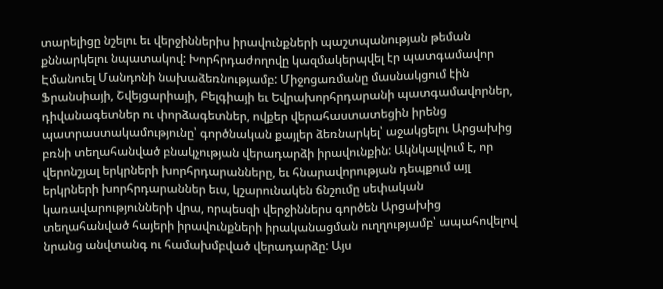տարելիցը նշելու եւ վերջիններիս իրավունքների պաշտպանության թեման քննարկելու նպատակով: Խորհրդաժողովը կազմակերպվել էր պատգամավոր Էմանուել Մանդոնի նախաձեռնությամբ: Միջոցառմանը մասնակցում էին Ֆրանսիայի, Շվեյցարիայի, Բելգիայի եւ Եվրախորհրդարանի պատգամավորներ, դիվանագետներ ու փորձագետներ, ովքեր վերահաստատեցին իրենց պատրաստակամությունը՝ գործնական քայլեր ձեռնարկել՝ աջակցելու Արցախից բռնի տեղահանված բնակչության վերադարձի իրավունքին: Ակնկալվում է, որ վերոնշյալ երկրների խորհրդարանները, եւ հնարավորության դեպքում այլ երկրների խորհրդարաններ եւս, կշարունակեն ճնշումը սեփական կառավարությունների վրա, որպեսզի վերջիններս գործեն Արցախից տեղահանված հայերի իրավունքների իրականացման ուղղությամբ՝ ապահովելով նրանց անվտանգ ու համախմբված վերադարձը: Այս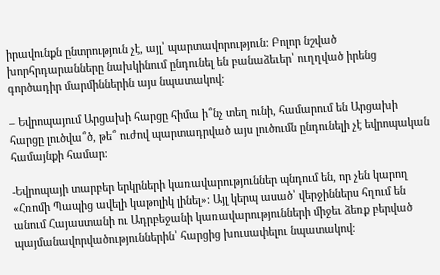իրավունքն ընտրություն չէ, այլ՝ պարտավորություն: Բոլոր նշված խորհրդարանները նախկինում ընդունել են բանաձեւեր՝ ուղղված իրենց գործադիր մարմիններին այս նպատակով:

– Եվրոպայում Արցախի հարցը հիմա ի՞նչ տեղ ունի, համարում են Արցախի հարցը լուծվա՞ծ, թե՞ ուժով պարտադրված այս լուծումն ընդունելի չէ եվրոպական համայնքի համար։

-Եվրոպայի տարբեր երկրների կառավարություններ պնդում են, որ չեն կարող «Հռոմի Պապից ավելի կաթոլիկ լինել»: Այլ կերպ ասած՝ վերջիններս հղում են անում Հայաստանի ու Ադրբեջանի կառավարությունների միջեւ ձեռք բերված պայմանավորվածություններին՝ հարցից խուսափելու նպատակով։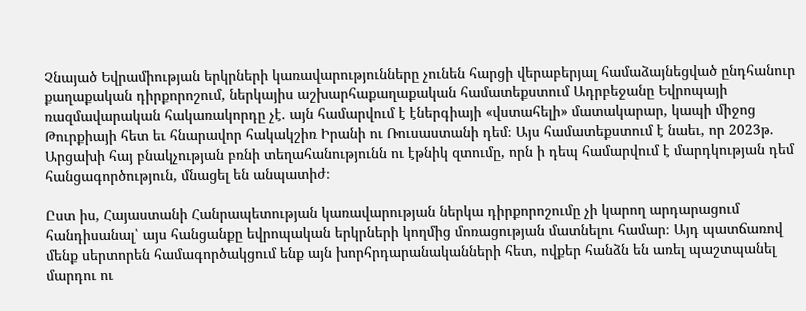Չնայած Եվրամիության երկրների կառավարությունները չունեն հարցի վերաբերյալ համաձայնեցված ընդհանուր քաղաքական դիրքորոշում, ներկայիս աշխարհաքաղաքական համատեքստում Ադրբեջանը Եվրոպայի ռազմավարական հակառակորդը չէ. այն համարվում է էներգիայի «վստահելի» մատակարար, կապի միջոց Թուրքիայի հետ եւ հնարավոր հակակշիռ Իրանի ու Ռուսաստանի դեմ։ Այս համատեքստում է նաեւ, որ 2023թ. Արցախի հայ բնակչության բռնի տեղահանությունն ու էթնիկ զտումը, որն ի դեպ համարվում է մարդկության դեմ հանցագործություն, մնացել են անպատիժ։

Ըստ իս, Հայաստանի Հանրապետության կառավարության ներկա դիրքորոշումը չի կարող արդարացում հանդիսանալ՝ այս հանցանքը եվրոպական երկրների կողմից մոռացության մատնելու համար։ Այդ պատճառով մենք սերտորեն համագործակցում ենք այն խորհրդարանականների հետ, ովքեր հանձն են առել պաշտպանել մարդու ու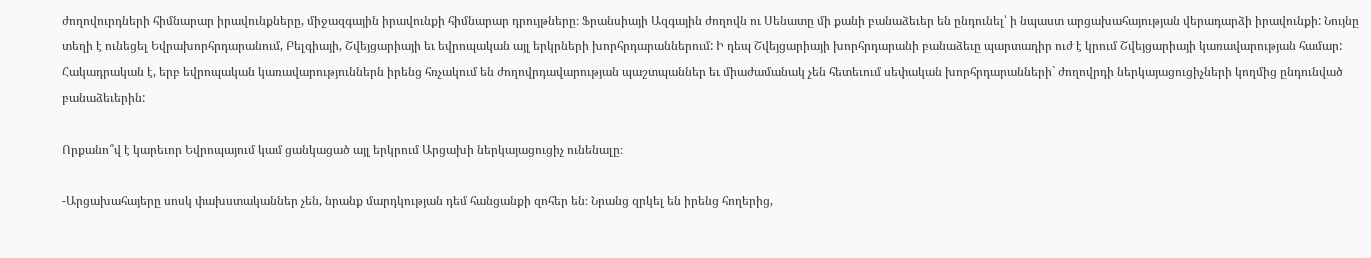ժողովուրդների հիմնարար իրավունքները, միջազգային իրավունքի հիմնարար դրույթները։ Ֆրանսիայի Ազգային ժողովն ու Սենատը մի քանի բանաձեւեր են ընդունել՝ ի նպաստ արցախահայության վերադարձի իրավունքի: Նույնը տեղի է ունեցել Եվրախորհրդարանում, Բելգիայի, Շվեյցարիայի եւ եվրոպական այլ երկրների խորհրդարաններում: Ի դեպ Շվեյցարիայի խորհրդարանի բանաձեւը պարտադիր ուժ է կրում Շվեյցարիայի կառավարության համար: Հակադրական է, երբ եվրոպական կառավարություններն իրենց հռչակում են ժողովրդավարության պաշտպաններ եւ միաժամանակ չեն հետեւում սեփական խորհրդարանների` ժողովրդի ներկայացուցիչների կողմից ընդունված բանաձեւերին:

Որքանո՞վ է կարեւոր Եվրոպայում կամ ցանկացած այլ երկրում Արցախի ներկայացուցիչ ունենալը։

-Արցախահայերը սոսկ փախստականներ չեն, նրանք մարդկության դեմ հանցանքի զոհեր են։ Նրանց զրկել են իրենց հողերից,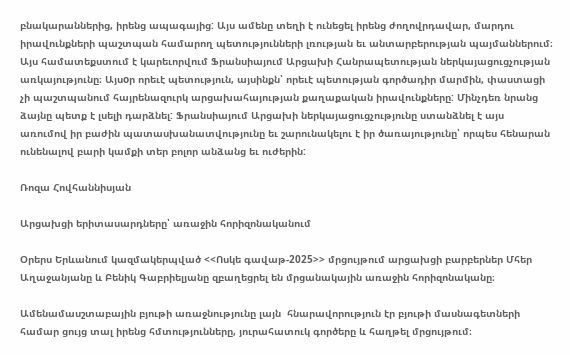բնակարաններից, իրենց ապագայից: Այս ամենը տեղի է ունեցել իրենց ժողովրդավար, մարդու իրավունքների պաշտպան համարող պետությունների լռության եւ անտարբերության պայմաններում։ Այս համատեքստում է կարեւորվում Ֆրանսիայում Արցախի Հանրապետության ներկայացուցչության առկայությունը։ Այսoր որեւէ պետություն, այսինքն՝ որեւէ պետության գործադիր մարմին, փաստացի չի պաշտպանում հայրենազուրկ արցախահայության քաղաքական իրավունքները: Մինչդեռ նրանց ձայնը պետք է լսելի դարձնել: Ֆրանսիայում Արցախի ներկայացուցչությունը ստանձնել է այս առումով իր բաժին պատասխանատվությունը եւ շարունակելու է իր ծառայությունը՝ որպես հենարան ունենալով բարի կամքի տեր բոլոր անձանց եւ ուժերին:

Ռոզա Հովհաննիսյան

Արցախցի երիտասարդները՝ առաջին հորիզոնականում

Օրերս Երևանում կազմակերպված <<Ոսկե գավաթ-2025>> մրցույթում արցախցի բարբերներ Մհեր Աղաջանյանը և Բենիկ Գաբրիելյանը զբաղեցրել են մրցանակային առաջին հորիզոնականը։

Ամենամասշտաբային բյութի առաջնությունը լայն  հնարավորություն էր բյութի մասնագետների համար ցույց տալ իրենց հմտությունները, յուրահատուկ գործերը և հաղթել մրցույթում։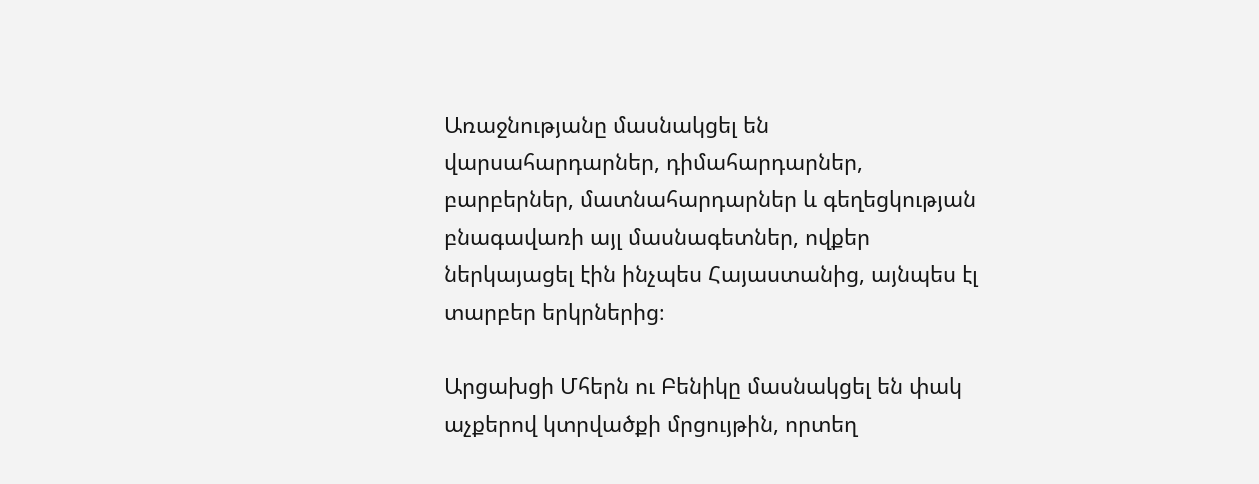Առաջնությանը մասնակցել են վարսահարդարներ, դիմահարդարներ, բարբերներ, մատնահարդարներ և գեղեցկության բնագավառի այլ մասնագետներ, ովքեր ներկայացել էին ինչպես Հայաստանից, այնպես էլ տարբեր երկրներից։

Արցախցի Մհերն ու Բենիկը մասնակցել են փակ աչքերով կտրվածքի մրցույթին, որտեղ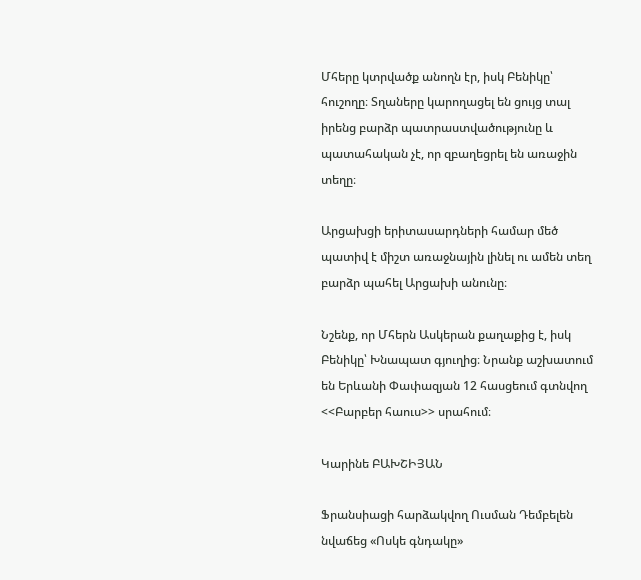Մհերը կտրվածք անողն էր, իսկ Բենիկը՝ հուշողը։ Տղաները կարողացել են ցույց տալ իրենց բարձր պատրաստվածությունը և պատահական չէ, որ զբաղեցրել են առաջին տեղը։

Արցախցի երիտասարդների համար մեծ պատիվ է միշտ առաջնային լինել ու ամեն տեղ բարձր պահել Արցախի անունը։

Նշենք, որ Մհերն Ասկերան քաղաքից է, իսկ Բենիկը՝ Խնապատ գյուղից։ Նրանք աշխատում են Երևանի Փափազյան 12 հասցեում գտնվող <<Բարբեր հաուս>> սրահում։

Կարինե ԲԱԽՇԻՅԱՆ

Ֆրանսիացի հարձակվող Ուսման Դեմբելեն նվաճեց «Ոսկե գնդակը»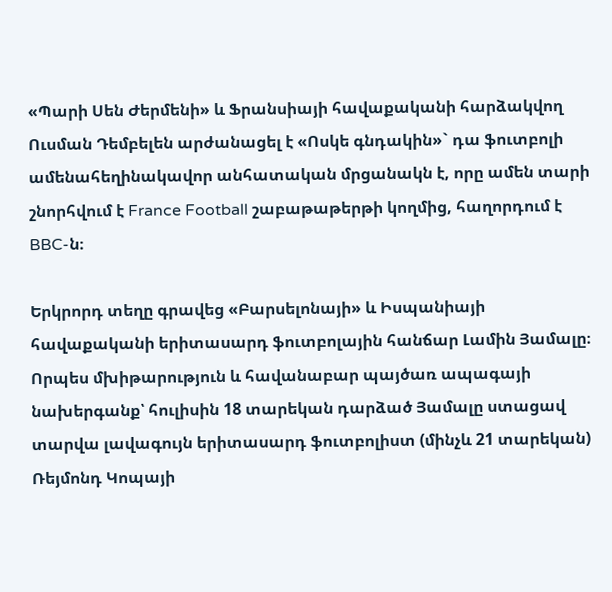«Պարի Սեն Ժերմենի» և Ֆրանսիայի հավաքականի հարձակվող Ուսման Դեմբելեն արժանացել է «Ոսկե գնդակին»` դա ֆուտբոլի ամենահեղինակավոր անհատական մրցանակն է, որը ամեն տարի շնորհվում է France Football շաբաթաթերթի կողմից, հաղորդում է BBC-ն։

Երկրորդ տեղը գրավեց «Բարսելոնայի» և Իսպանիայի հավաքականի երիտասարդ ֆուտբոլային հանճար Լամին Յամալը։ Որպես մխիթարություն և հավանաբար պայծառ ապագայի նախերգանք՝ հուլիսին 18 տարեկան դարձած Յամալը ստացավ տարվա լավագույն երիտասարդ ֆուտբոլիստ (մինչև 21 տարեկան) Ռեյմոնդ Կոպայի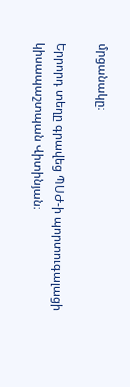մրցանակը։

Երրորդ տեղը գրավեց ՊՍԺ-ի պորտուգալացի կիսապաշտպան Վիտինյան։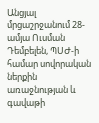Անցյալ մրցաշրջանում 28-ամյա Ուսման Դեմբելեն, ՊՍԺ-ի համար սովորական ներքին առաջնության և գավաթի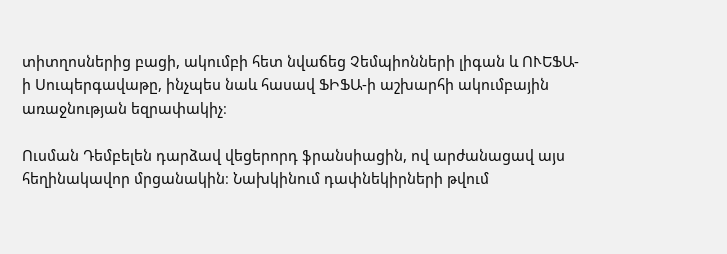տիտղոսներից բացի, ակումբի հետ նվաճեց Չեմպիոնների լիգան և ՈՒԵՖԱ-ի Սուպերգավաթը, ինչպես նաև հասավ ՖԻՖԱ-ի աշխարհի ակումբային առաջնության եզրափակիչ։

Ուսման Դեմբելեն դարձավ վեցերորդ ֆրանսիացին, ով արժանացավ այս հեղինակավոր մրցանակին։ Նախկինում դափնեկիրների թվում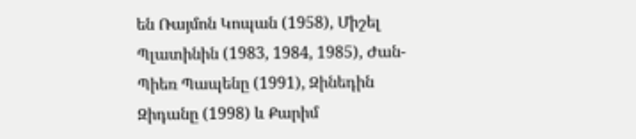են Ռայմոն Կոպան (1958), Միշել Պլատինին (1983, 1984, 1985), Ժան-Պիեռ Պապենը (1991), Զինեդին Զիդանը (1998) և Քարիմ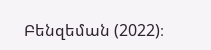Բենզեման (2022)։